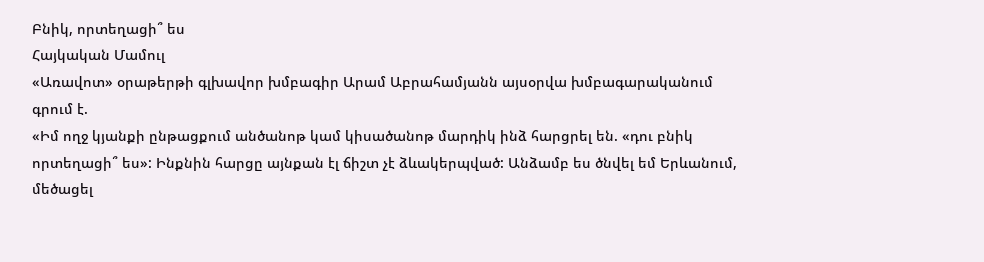Բնիկ, որտեղացի՞ ես
Հայկական Մամուլ
«Առավոտ» օրաթերթի գլխավոր խմբագիր Արամ Աբրահամյանն այսօրվա խմբագարականում գրում է.
«Իմ ողջ կյանքի ընթացքում անծանոթ կամ կիսածանոթ մարդիկ ինձ հարցրել են. «դու բնիկ որտեղացի՞ ես»: Ինքնին հարցը այնքան էլ ճիշտ չէ ձևակերպված: Անձամբ ես ծնվել եմ Երևանում, մեծացել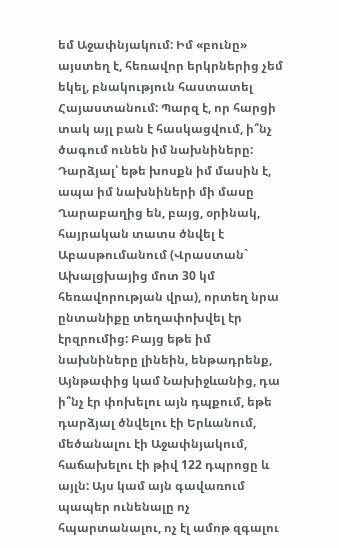եմ Աջափնյակում: Իմ «բունը» այստեղ է, հեռավոր երկրներից չեմ եկել, բնակություն հաստատել Հայաստանում: Պարզ է, որ հարցի տակ այլ բան է հասկացվում, ի՞նչ ծագում ունեն իմ նախնիները: Դարձյալ՝ եթե խոսքն իմ մասին է, ապա իմ նախնիների մի մասը Ղարաբաղից են, բայց, օրինակ, հայրական տատս ծնվել է Աբասթումանում (Վրաստան` Ախալցխայից մոտ 30 կմ հեռավորության վրա), որտեղ նրա ընտանիքը տեղափոխվել էր էրզրումից: Բայց եթե իմ նախնիները լինեին, ենթադրենք, Այնթափից կամ Նախիջևանից, դա ի՞նչ էր փոխելու այն դպքում, եթե դարձյալ ծնվելու էի Երևանում, մեծանալու էի Աջափնյակում, հաճախելու էի թիվ 122 դպրոցը և այլն: Այս կամ այն գավառում պապեր ունենալը ոչ հպարտանալու, ոչ էլ ամոթ զգալու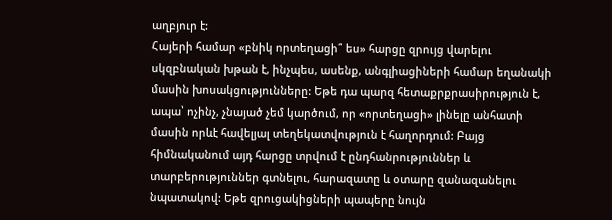աղբյուր է:
Հայերի համար «բնիկ որտեղացի՞ ես» հարցը զրույց վարելու սկզբնական խթան է, ինչպես, ասենք, անգլիացիների համար եղանակի մասին խոսակցությունները: Եթե դա պարզ հետաքրքրասիրություն է, ապա՝ ոչինչ, չնայած չեմ կարծում, որ «որտեղացի» լինելը անհատի մասին որևէ հավելյալ տեղեկատվություն է հաղորդում: Բայց հիմնականում այդ հարցը տրվում է ընդհանրություններ և տարբերություններ գտնելու, հարազատը և օտարը զանազանելու նպատակով: Եթե զրուցակիցների պապերը նույն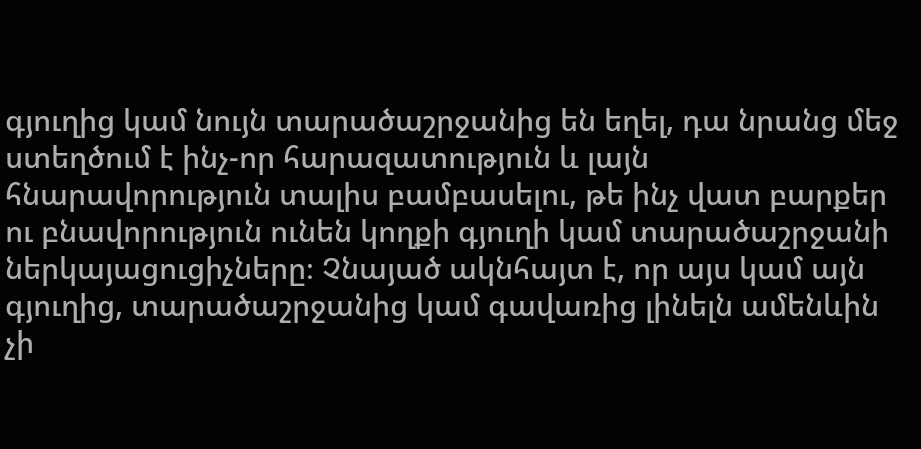գյուղից կամ նույն տարածաշրջանից են եղել, դա նրանց մեջ ստեղծում է ինչ-որ հարազատություն և լայն հնարավորություն տալիս բամբասելու, թե ինչ վատ բարքեր ու բնավորություն ունեն կողքի գյուղի կամ տարածաշրջանի ներկայացուցիչները։ Չնայած ակնհայտ է, որ այս կամ այն գյուղից, տարածաշրջանից կամ գավառից լինելն ամենևին չի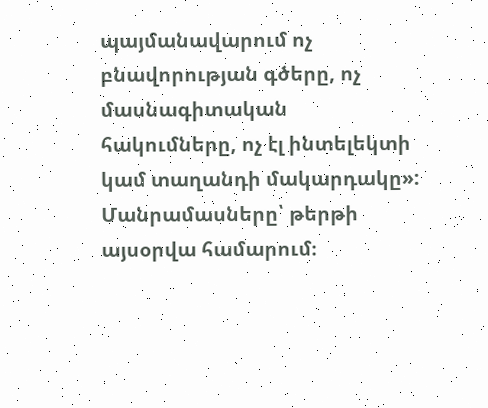պայմանավարում ոչ բնավորության գծերը, ոչ մասնագիտական հակումները, ոչ էլ ինտելեկտի կամ տաղանդի մակարդակը»:
Մանրամասները՝ թերթի այսօրվա համարում։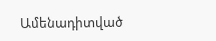Ամենադիտված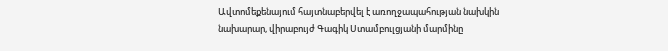Ավտոմեքենայում հայտնաբերվել է առողջապահության նախկին նախարար, վիրաբույժ Գագիկ Ստամբուլցյանի մարմինը